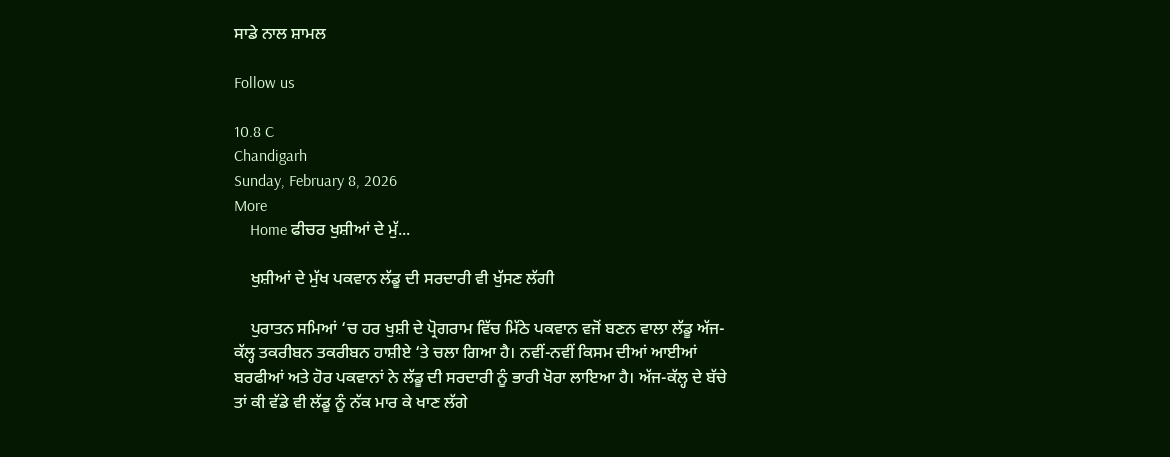ਸਾਡੇ ਨਾਲ ਸ਼ਾਮਲ

Follow us

10.8 C
Chandigarh
Sunday, February 8, 2026
More
    Home ਫੀਚਰ ਖੁਸ਼ੀਆਂ ਦੇ ਮੁੱ...

    ਖੁਸ਼ੀਆਂ ਦੇ ਮੁੱਖ ਪਕਵਾਨ ਲੱਡੂ ਦੀ ਸਰਦਾਰੀ ਵੀ ਖੁੱਸਣ ਲੱਗੀ

    ਪੁਰਾਤਨ ਸਮਿਆਂ ‘ਚ ਹਰ ਖੁਸ਼ੀ ਦੇ ਪ੍ਰੋਗਰਾਮ ਵਿੱਚ ਮਿੱਠੇ ਪਕਵਾਨ ਵਜੋਂ ਬਣਨ ਵਾਲਾ ਲੱਡੂ ਅੱਜ-ਕੱਲ੍ਹ ਤਕਰੀਬਨ ਤਕਰੀਬਨ ਹਾਸ਼ੀਏ ‘ਤੇ ਚਲਾ ਗਿਆ ਹੈ। ਨਵੀਂ-ਨਵੀਂ ਕਿਸਮ ਦੀਆਂ ਆਈਆਂ ਬਰਫੀਆਂ ਅਤੇ ਹੋਰ ਪਕਵਾਨਾਂ ਨੇ ਲੱਡੂ ਦੀ ਸਰਦਾਰੀ ਨੂੰ ਭਾਰੀ ਖੋਰਾ ਲਾਇਆ ਹੈ। ਅੱਜ-ਕੱਲ੍ਹ ਦੇ ਬੱਚੇ ਤਾਂ ਕੀ ਵੱਡੇ ਵੀ ਲੱਡੂ ਨੂੰ ਨੱਕ ਮਾਰ ਕੇ ਖਾਣ ਲੱਗੇ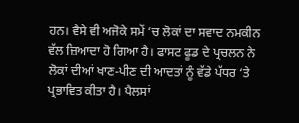ਹਨ। ਵੈਸੇ ਵੀ ਅਜੋਕੇ ਸਮੇਂ ‘ਚ ਲੋਕਾਂ ਦਾ ਸਵਾਦ ਨਮਕੀਨ ਵੱਲ ਜ਼ਿਆਦਾ ਹੋ ਗਿਆ ਹੈ। ਫਾਸਟ ਫੂਡ ਦੇ ਪ੍ਰਚਲਨ ਨੇ ਲੋਕਾਂ ਦੀਆਂ ਖਾਣ-ਪੀਣ ਦੀ ਆਦਤਾਂ ਨੂੰ ਵੱਡੇ ਪੱਧਰ ‘ਤੇ ਪ੍ਰਭਾਵਿਤ ਕੀਤਾ ਹੈ। ਪੈਲਸਾਂ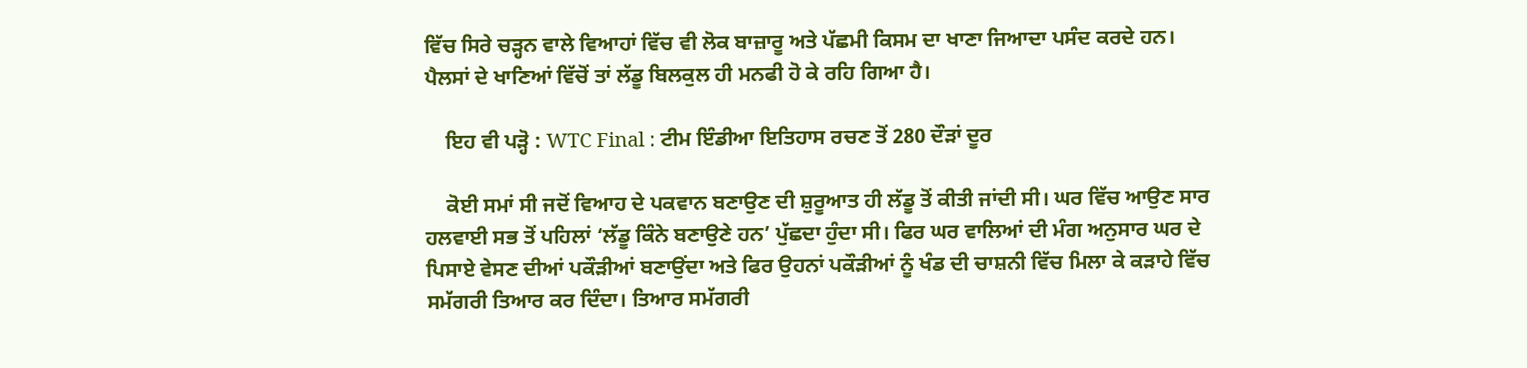ਵਿੱਚ ਸਿਰੇ ਚੜ੍ਹਨ ਵਾਲੇ ਵਿਆਹਾਂ ਵਿੱਚ ਵੀ ਲੋਕ ਬਾਜ਼ਾਰੂ ਅਤੇ ਪੱਛਮੀ ਕਿਸਮ ਦਾ ਖਾਣਾ ਜਿਆਦਾ ਪਸੰਦ ਕਰਦੇ ਹਨ। ਪੈਲਸਾਂ ਦੇ ਖਾਣਿਆਂ ਵਿੱਚੋਂ ਤਾਂ ਲੱਡੂ ਬਿਲਕੁਲ ਹੀ ਮਨਫੀ ਹੋ ਕੇ ਰਹਿ ਗਿਆ ਹੈ।

    ਇਹ ਵੀ ਪੜ੍ਹੋ : WTC Final : ਟੀਮ ਇੰਡੀਆ ਇਤਿਹਾਸ ਰਚਣ ਤੋਂ 280 ਦੌੜਾਂ ਦੂਰ

    ਕੋਈ ਸਮਾਂ ਸੀ ਜਦੋਂ ਵਿਆਹ ਦੇ ਪਕਵਾਨ ਬਣਾਉਣ ਦੀ ਸ਼ੁਰੂਆਤ ਹੀ ਲੱਡੂ ਤੋਂ ਕੀਤੀ ਜਾਂਦੀ ਸੀ। ਘਰ ਵਿੱਚ ਆਉਣ ਸਾਰ ਹਲਵਾਈ ਸਭ ਤੋਂ ਪਹਿਲਾਂ ‘ਲੱਡੂ ਕਿੰਨੇ ਬਣਾਉਣੇ ਹਨ’ ਪੁੱਛਦਾ ਹੁੰਦਾ ਸੀ। ਫਿਰ ਘਰ ਵਾਲਿਆਂ ਦੀ ਮੰਗ ਅਨੁਸਾਰ ਘਰ ਦੇ ਪਿਸਾਏ ਵੇਸਣ ਦੀਆਂ ਪਕੌੜੀਆਂ ਬਣਾਉਂਦਾ ਅਤੇ ਫਿਰ ਉਹਨਾਂ ਪਕੌੜੀਆਂ ਨੂੰ ਖੰਡ ਦੀ ਚਾਸ਼ਨੀ ਵਿੱਚ ਮਿਲਾ ਕੇ ਕੜਾਹੇ ਵਿੱਚ ਸਮੱਗਰੀ ਤਿਆਰ ਕਰ ਦਿੰਦਾ। ਤਿਆਰ ਸਮੱਗਰੀ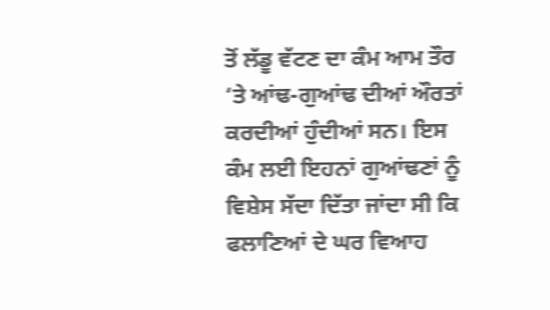ਤੋਂ ਲੱਡੂ ਵੱਟਣ ਦਾ ਕੰਮ ਆਮ ਤੌਰ ‘ਤੇ ਆਂਢ-ਗੁਆਂਢ ਦੀਆਂ ਔਰਤਾਂ ਕਰਦੀਆਂ ਹੁੰਦੀਆਂ ਸਨ। ਇਸ ਕੰਮ ਲਈ ਇਹਨਾਂ ਗੁਆਂਢਣਾਂ ਨੂੰ ਵਿਸ਼ੇਸ ਸੱਦਾ ਦਿੱਤਾ ਜਾਂਦਾ ਸੀ ਕਿ ਫਲਾਣਿਆਂ ਦੇ ਘਰ ਵਿਆਹ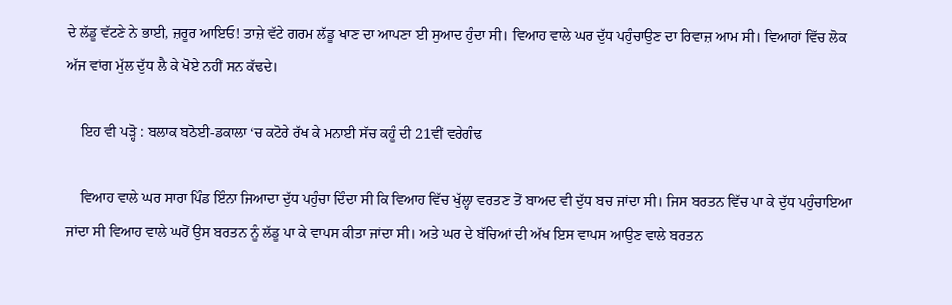ਦੇ ਲੱਡੂ ਵੱਟਣੇ ਨੇ ਭਾਈ, ਜ਼ਰੂਰ ਆਇਓ! ਤਾਜ਼ੇ ਵੱਟੇ ਗਰਮ ਲੱਡੂ ਖਾਣ ਦਾ ਆਪਣਾ ਈ ਸੁਆਦ ਹੁੰਦਾ ਸੀ। ਵਿਆਹ ਵਾਲੇ ਘਰ ਦੁੱਧ ਪਹੁੰਚਾਉਣ ਦਾ ਰਿਵਾਜ਼ ਆਮ ਸੀ। ਵਿਆਹਾਂ ਵਿੱਚ ਲੋਕ ਅੱਜ ਵਾਂਗ ਮੁੱਲ ਦੁੱਧ ਲੈ ਕੇ ਖੋਏ ਨਹੀਂ ਸਨ ਕੱਢਦੇ।

    ਇਹ ਵੀ ਪੜ੍ਹੋ : ਬਲਾਕ ਬਠੋਈ-ਡਕਾਲਾ ‘ਚ ਕਟੋਰੇ ਰੱਖ ਕੇ ਮਨਾਈ ਸੱਚ ਕਹੂੰ ਦੀ 21ਵੀਂ ਵਰੇਗੰਢ

    ਵਿਆਹ ਵਾਲੇ ਘਰ ਸਾਰਾ ਪਿੰਡ ਇੰਨਾ ਜਿਆਦਾ ਦੁੱਧ ਪਹੁੰਚਾ ਦਿੰਦਾ ਸੀ ਕਿ ਵਿਆਹ ਵਿੱਚ ਖੁੱਲ੍ਹਾ ਵਰਤਣ ਤੋਂ ਬਾਅਦ ਵੀ ਦੁੱਧ ਬਚ ਜਾਂਦਾ ਸੀ। ਜਿਸ ਬਰਤਨ ਵਿੱਚ ਪਾ ਕੇ ਦੁੱਧ ਪਹੁੰਚਾਇਆ ਜਾਂਦਾ ਸੀ ਵਿਆਹ ਵਾਲੇ ਘਰੋਂ ਉਸ ਬਰਤਨ ਨੂੰ ਲੱਡੂ ਪਾ ਕੇ ਵਾਪਸ ਕੀਤਾ ਜਾਂਦਾ ਸੀ। ਅਤੇ ਘਰ ਦੇ ਬੱਚਿਆਂ ਦੀ ਅੱਖ ਇਸ ਵਾਪਸ ਆਉਣ ਵਾਲੇ ਬਰਤਨ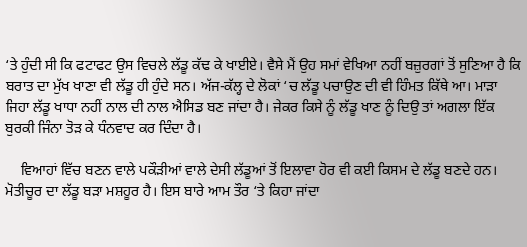‘ਤੇ ਹੁੰਦੀ ਸੀ ਕਿ ਫਟਾਫਟ ਉਸ ਵਿਚਲੇ ਲੱਡੂ ਕੱਢ ਕੇ ਖਾਈਏ। ਵੈਸੇ ਮੈਂ ਉਹ ਸਮਾਂ ਵੇਖਿਆ ਨਹੀਂ ਬਜ਼ੁਰਗਾਂ ਤੋਂ ਸੁਣਿਆ ਹੈ ਕਿ ਬਰਾਤ ਦਾ ਮੁੱਖ ਖਾਣਾ ਵੀ ਲੱਡੂ ਹੀ ਹੁੰਦੇ ਸਨ। ਅੱਜ-ਕੱਲ੍ਹ ਦੇ ਲੋਕਾਂ ‘ਚ ਲੱਡੂ ਪਚਾਉਣ ਦੀ ਵੀ ਹਿੰਮਤ ਕਿੱਥੇ ਆ। ਮਾੜਾ ਜਿਹਾ ਲੱਡੂ ਖਾਧਾ ਨਹੀਂ ਨਾਲ ਦੀ ਨਾਲ ਐਸਿਡ ਬਣ ਜਾਂਦਾ ਹੈ। ਜੇਕਰ ਕਿਸੇ ਨੂੰ ਲੱਡੂ ਖਾਣ ਨੂੰ ਦਿਉ ਤਾਂ ਅਗਲਾ ਇੱਕ ਬੁਰਕੀ ਜਿੰਨਾ ਤੋੜ ਕੇ ਧੰਨਵਾਦ ਕਰ ਦਿੰਦਾ ਹੈ।

    ਵਿਆਹਾਂ ਵਿੱਚ ਬਣਨ ਵਾਲੇ ਪਕੌੜੀਆਂ ਵਾਲੇ ਦੇਸੀ ਲੱਡੂਆਂ ਤੋਂ ਇਲਾਵਾ ਹੋਰ ਵੀ ਕਈ ਕਿਸਮ ਦੇ ਲੱਡੂ ਬਣਦੇ ਹਨ। ਮੋਤੀਚੂਰ ਦਾ ਲੱਡੂ ਬੜਾ ਮਸ਼ਹੂਰ ਹੈ। ਇਸ ਬਾਰੇ ਆਮ ਤੌਰ ‘ਤੇ ਕਿਹਾ ਜਾਂਦਾ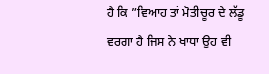ਹੈ ਕਿ ”ਵਿਆਹ ਤਾਂ ਮੋਤੀਚੂਰ ਦੇ ਲੱਡੂ ਵਰਗਾ ਹੈ ਜਿਸ ਨੇ ਖਾਧਾ ਉਹ ਵੀ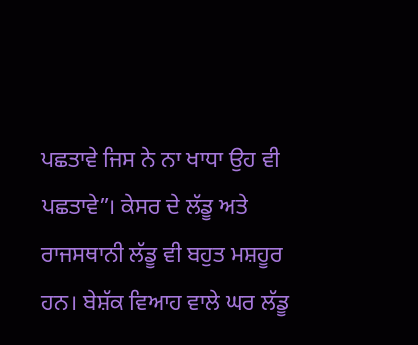ਪਛਤਾਵੇ ਜਿਸ ਨੇ ਨਾ ਖਾਧਾ ਉਹ ਵੀ ਪਛਤਾਵੇ”। ਕੇਸਰ ਦੇ ਲੱਡੂ ਅਤੇ ਰਾਜਸਥਾਨੀ ਲੱਡੂ ਵੀ ਬਹੁਤ ਮਸ਼ਹੂਰ ਹਨ। ਬੇਸ਼ੱਕ ਵਿਆਹ ਵਾਲੇ ਘਰ ਲੱਡੂ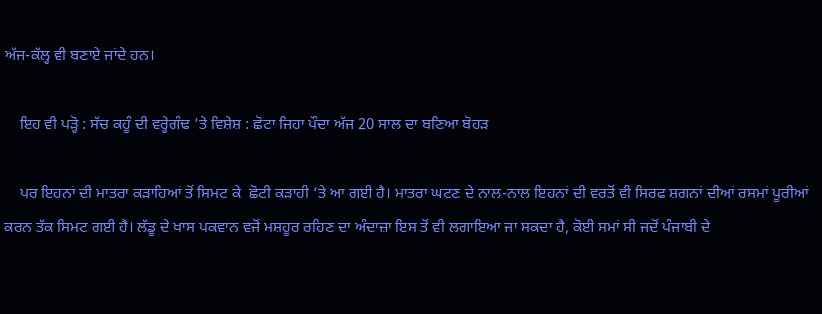ਅੱਜ-ਕੱਲ੍ਹ ਵੀ ਬਣਾਏ ਜਾਂਦੇ ਹਨ।

    ਇਹ ਵੀ ਪੜ੍ਹੋ : ਸੱਚ ਕਹੂੰ ਦੀ ਵਰ੍ਹੇਗੰਢ ’ਤੇ ਵਿਸ਼ੇਸ਼ : ਛੋਟਾ ਜਿਹਾ ਪੌਦਾ ਅੱਜ 20 ਸਾਲ ਦਾ ਬਣਿਆ ਬੋਹੜ

    ਪਰ ਇਹਨਾਂ ਦੀ ਮਾਤਰਾ ਕੜਾਹਿਆਂ ਤੋਂ ਸਿਮਟ ਕੇ  ਛੋਟੀ ਕੜਾਹੀ ‘ਤੇ ਆ ਗਈ ਹੈ। ਮਾਤਰਾ ਘਟਣ ਦੇ ਨਾਲ-ਨਾਲ ਇਹਨਾਂ ਦੀ ਵਰਤੋਂ ਵੀ ਸਿਰਫ ਸ਼ਗਨਾਂ ਦੀਆਂ ਰਸਮਾਂ ਪੂਰੀਆਂ ਕਰਨ ਤੱਕ ਸਿਮਟ ਗਈ ਹੈ। ਲੱਡੂ ਦੇ ਖਾਸ ਪਕਵਾਨ ਵਜੋਂ ਮਸ਼ਹੂਰ ਰਹਿਣ ਦਾ ਅੰਦਾਜ਼ਾ ਇਸ ਤੋਂ ਵੀ ਲਗਾਇਆ ਜਾ ਸਕਦਾ ਹੈ, ਕੋਈ ਸਮਾਂ ਸੀ ਜਦੋਂ ਪੰਜਾਬੀ ਦੇ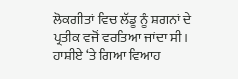ਲੋਕਗੀਤਾਂ ਵਿਚ ਲੱਡੂ ਨੂੰ ਸ਼ਗਨਾਂ ਦੇ ਪ੍ਰਤੀਕ ਵਜੋਂ ਵਰਤਿਆ ਜਾਂਦਾ ਸੀ। ਹਾਸ਼ੀਏ ‘ਤੇ ਗਿਆ ਵਿਆਹ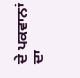ਦੇ ਪਕਵਾਨਾਂ ਦਾ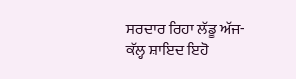ਸਰਦਾਰ ਰਿਹਾ ਲੱਡੂ ਅੱਜ-ਕੱਲ੍ਹ ਸ਼ਾਇਦ ਇਹੋ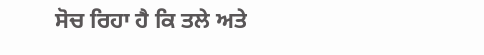ਸੋਚ ਰਿਹਾ ਹੈ ਕਿ ਤਲੇ ਅਤੇ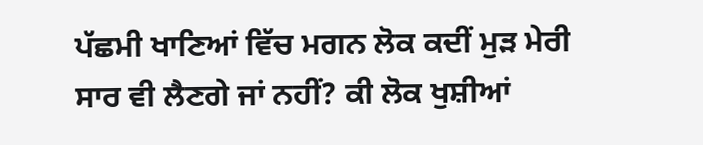ਪੱਛਮੀ ਖਾਣਿਆਂ ਵਿੱਚ ਮਗਨ ਲੋਕ ਕਦੀਂ ਮੁੜ ਮੇਰੀ ਸਾਰ ਵੀ ਲੈਣਗੇ ਜਾਂ ਨਹੀਂ? ਕੀ ਲੋਕ ਖੁਸ਼ੀਆਂ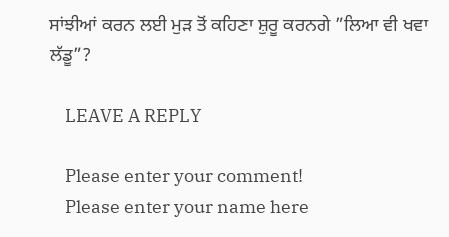ਸਾਂਝੀਆਂ ਕਰਨ ਲਈ ਮੁੜ ਤੋਂ ਕਹਿਣਾ ਸ਼ੁਰੂ ਕਰਨਗੇ ”ਲਿਆ ਵੀ ਖਵਾ ਲੱਡੂ”?

    LEAVE A REPLY

    Please enter your comment!
    Please enter your name here